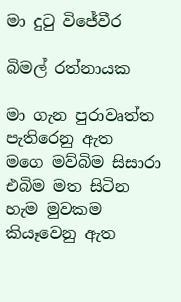මා දුටු විජේවීර

බිමල් රත්නායක

මා ගැන පුරාවෘත්ත
පැතිරෙනු ඇත
මගෙ මව්බිම සිසාරා
එබිම මත සිටින
හැම මුවකම
කියෑවෙනු ඇත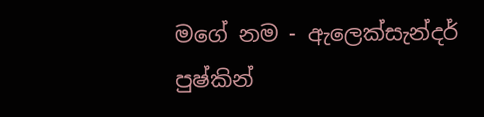මගේ නම - ඇලෙක්‌සැන්දර්
පුෂ්කින්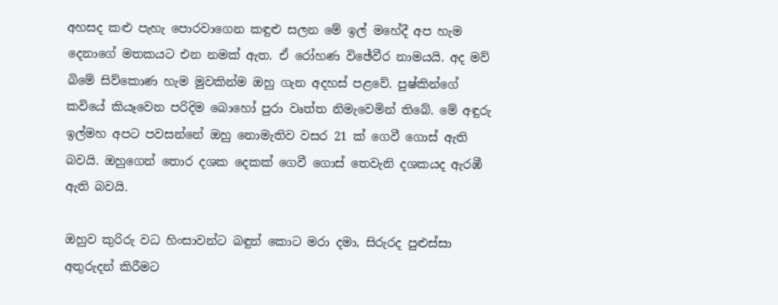අහසද කළු පැහැ පොරවාගෙන කඳුළු සලන මේ ඉල් මහේදී අප හැම දෙනාගේ මතකයට එන නමක්‌ ඇත. ඒ රෝහණ විඡේවීර නාමයයි. අද මව් බිමේ සිව්කොණ හැම මුවකින්ම ඔහු ගැන අදහස්‌ පළවේ. පුෂ්කින්ගේ කවියේ කියෑවෙන පරිදිම බොහෝ පුරා වෘත්ත නිමැවෙමින් තිබේ. මේ අඳුරු ඉල්මහ අපට පවසන්නේ ඔහු නොමැතිව වසර 21 ක්‌ ගෙවී ගොස්‌ ඇති බවයි. ඔහුගෙන් තොර දශක දෙකක්‌ ගෙවී ගොස්‌ තෙවැනි දශකයද ඇරඹී ඇති බවයි.

ඔහුව කුරිරු වධ හිංසාවන්ට බඳුන් කොට මරා දමා, සිරුරද පුළුස්‌සා අතුරුදන් කිරීමට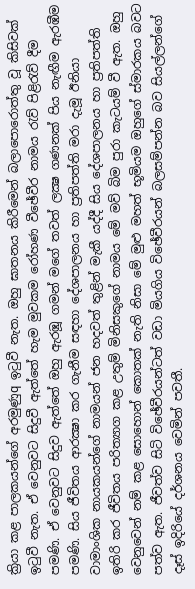ක්‍රියා කළ පාලකයන්ගේ අරමුණුq ඉටුවී නැත. ඔහු ඝාතනය කිරීමෙන් බලාපොරොත්තු වූ කිසිවක්‌ ඉටුවී නැත. ඒ වෙනුවට සිදුවී ඇත්තේ හැම මුවකම රෝහණ වීඡේවීර නාමය රැව් පිළිරැව් දීම පමණි. ඒ වෙනුවට සිදුව ඇත්තේ ඔහු ඇරඹූ ගමන් මගේ තවත් ලක්‍ෂ ගණනක්‌ පිය නැඟීම ඇරඹීම පමණි. සිය ජීවිතය ආරක්‍ෂා කර ගැනීම සඳහා දේශපාලනය හා ප්‍රතිපත්ති මරා දැමූ ඊනියා වාමාංශික නායකයන්ගේ නාමයන් ජන හදවත් තුළින් මැකී යද්දී සිය දේශපාලනය හා ප්‍රතිපත්ති ඉතිරි කර ජීවිතය පරිත්‍යාග කළ උතුම් මිනිසකුගේ නාමය මේ මව් බිම පුරා කැටයම් වී ඇත. ඔහු වෙනුවෙන් නම් කළ සොහොන් කොතක්‌ නැති නිසා මේ මුළු මහත් භූමියම ඔහුගේ ස්‌මාරකය බවට පත්ව ඇත. ජීවත්ව සිටි විඡේවීරයන්ටත් වඩා මියගිය විඡේවීරයන් බලසම්පන්න බව සියල්ලන්ගේ දෑස්‌ ඉදිරියේ දර්ශනය වෙමින් පවතී.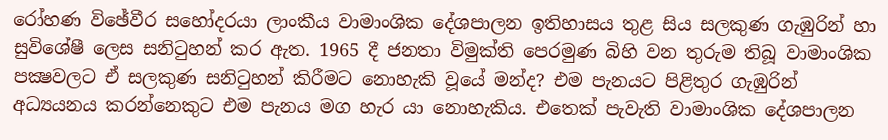රෝහණ විඡේවීර සහෝදරයා ලාංකීය වාමාංශික දේශපාලන ඉතිහාසය තුළ සිය සලකුණ ගැඹුරින් හා සුවිශේෂී ලෙස සනිටුහන් කර ඇත. 1965 දී ජනතා විමුක්‌ති පෙරමුණ බිහි වන තුරුම තිබූ වාමාංශික පක්‍ෂවලට ඒ සලකුණ සනිටුහන් කිරීමට නොහැකි වූයේ මන්ද? එම පැනයට පිළිතුර ගැඹුරින් අධ්‍යයනය කරන්නෙකුට එම පැනය මග හැර යා නොහැකිය. එතෙක්‌ පැවැති වාමාංශික දේශපාලන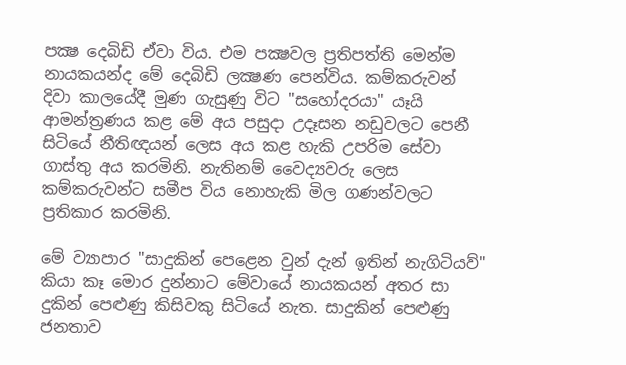පක්‍ෂ දෙබිඩි ඒවා විය. එම පක්‍ෂවල ප්‍රතිපත්ති මෙන්ම නායකයන්ද මේ දෙබිඩි ලක්‍ෂණ පෙන්විය. කම්කරුවන් දිවා කාලයේදී මුණ ගැසුණු විට "සහෝදරයා" යෑයි ආමන්ත්‍රණය කළ මේ අය පසුදා උදෑසන නඩුවලට පෙනී සිටියේ නීතිඥයන් ලෙස අය කළ හැකි උපරිම සේවා ගාස්‌තු අය කරමිනි. නැතිනම් වෛද්‍යවරු ලෙස කම්කරුවන්ට සමීප විය නොහැකි මිල ගණන්වලට ප්‍රතිකාර කරමිනි.

මේ ව්‍යාපාර "සාදුකින් පෙළෙන වුන් දැන් ඉතින් නැගිටියව්" කියා කෑ මොර දුන්නාට මේවායේ නායකයන් අතර සා දුකින් පෙළුණු කිසිවකු සිටියේ නැත. සාදුකින් පෙළුණු ජනතාව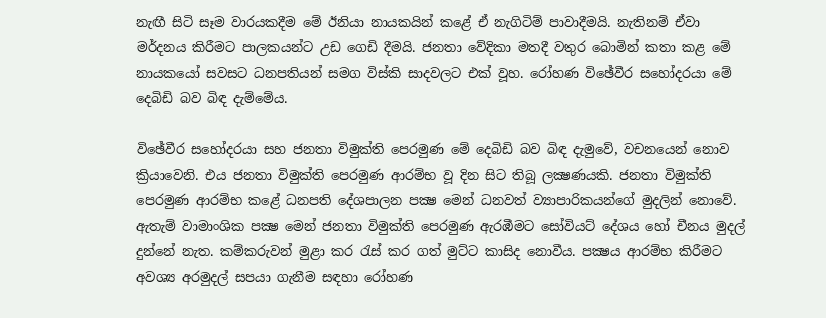නැඟී සිටි සෑම වාරයකදීම මේ ඊනියා නායකයින් කළේ ඒ නැගිටිම් පාවාදීමයි. නැතිනම් ඒවා මර්දනය කිරීමට පාලකයන්ට උඩ ගෙඩි දීමයි. ජනතා වේදිකා මතදී වතුර බොමින් කතා කළ මේ නායකයෝ සවසට ධනපතියන් සමග විස්‌කි සාදවලට එක්‌ වූහ. රෝහණ විඡේවීර සහෝදරයා මේ දෙබිඩි බව බිඳ දැම්මේය.

විඡේවීර සහෝදරයා සහ ජනතා විමුක්‌ති පෙරමුණ මේ දෙබිඩි බව බිඳ දැමුවේ, වචනයෙන් නොව ක්‍රියාවෙනි. එය ජනතා විමුක්‌ති පෙරමුණ ආරම්භ වූ දින සිට තිබූ ලක්‍ෂණයකි. ජනතා විමුක්‌ති පෙරමුණ ආරම්භ කළේ ධනපති දේශපාලන පක්‍ෂ මෙන් ධනවත් ව්‍යාපාරිකයන්ගේ මුදලින් නොවේ. ඇතැම් වාමාංශික පක්‍ෂ මෙන් ජනතා විමුක්‌ති පෙරමුණ ඇරඹීමට සෝවියට්‌ දේශය හෝ චීනය මුදල් දුන්නේ නැත. කම්කරුවන් මුළා කර රැස්‌ කර ගත් මුට්‌ට කාසිද නොවීය. පක්‍ෂය ආරම්භ කිරීමට අවශ්‍ය අරමුදල් සපයා ගැනීම සඳහා රෝහණ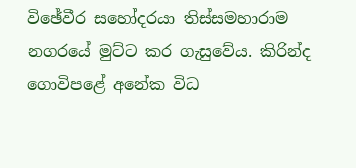විඡේවීර සහෝදරයා තිස්‌සමහාරාම නගරයේ මුට්‌ට කර ගැසුවේය. කිරින්ද ගොවිපළේ අනේක විධ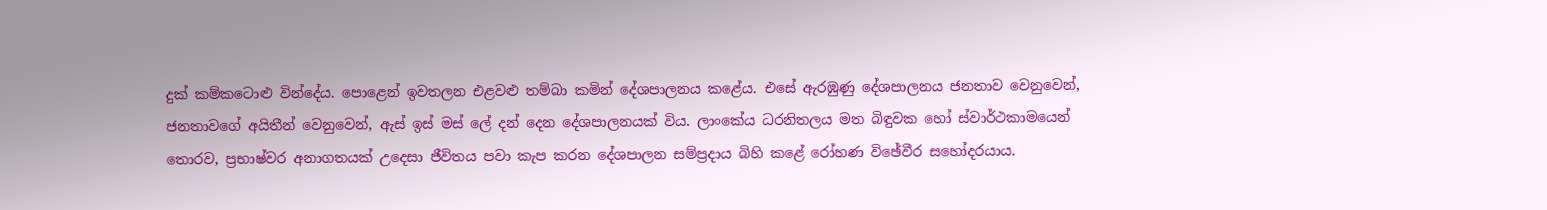දුක්‌ කම්කටොළු වින්දේය. පොළෙන් ඉවතලන එළවළු තම්බා කමින් දේශපාලනය කළේය. එසේ ඇරඹුණු දේශපාලනය ජනතාව වෙනුවෙන්, ජනතාවගේ අයිතීන් වෙනුවෙන්, ඇස්‌ ඉස්‌ මස්‌ ලේ දන් දෙන දේශපාලනයක්‌ විය. ලාංකේය ධරනිතලය මත බිඳුවක හෝ ස්‌වාර්ථකාමයෙන් තොරව, ප්‍රභාෂ්වර අනාගතයක්‌ උදෙසා ජීවිතය පවා කැප කරන දේශපාලන සම්ප්‍රදාය බිහි කළේ රෝහණ විඡේවීර සහෝදරයාය.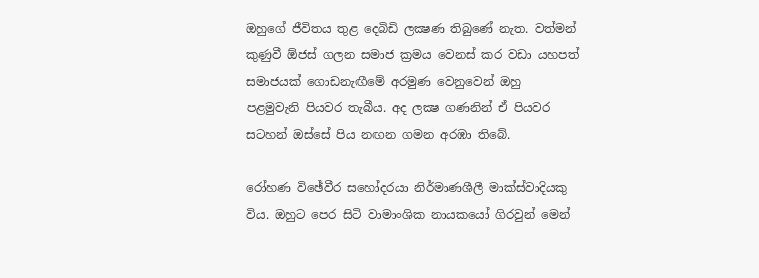ඔහුගේ ජීවිතය තුළ දෙබිඩි ලක්‍ෂණ තිබුණේ නැත. වත්මන් කුණුවී ඕජස්‌ ගලන සමාජ ක්‍රමය වෙනස්‌ කර වඩා යහපත් සමාජයක්‌ ගොඩනැඟීමේ අරමුණ වෙනුවෙන් ඔහු පළමුවැනි පියවර තැබීය. අද ලක්‍ෂ ගණනින් ඒ පියවර සටහන් ඔස්‌සේ පිය නඟන ගමන අරඹා තිබේ.

රෝහණ විඡේවීර සහෝදරයා නිර්මාණශීලී මාක්‌ස්‌වාදියකු විය. ඔහුට පෙර සිටි වාමාංශික නායකයෝ ගිරවුන් මෙන්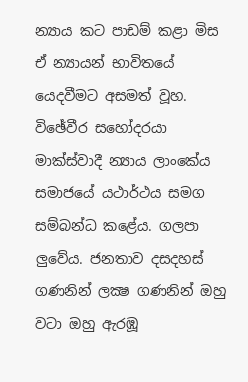න්‍යාය කට පාඩම් කළා මිස ඒ න්‍යායන් භාවිතයේ යෙදවීමට අසමත් වූහ. විඡේවීර සහෝදරයා මාක්‌ස්‌වාදී න්‍යාය ලාංකේය සමාජයේ යථාර්ථය සමග සම්බන්ධ කළේය. ගලපා ලුවේය. ජනතාව දසදහස්‌ ගණනින් ලක්‍ෂ ගණනින් ඔහු වටා ඔහු ඇරඹූ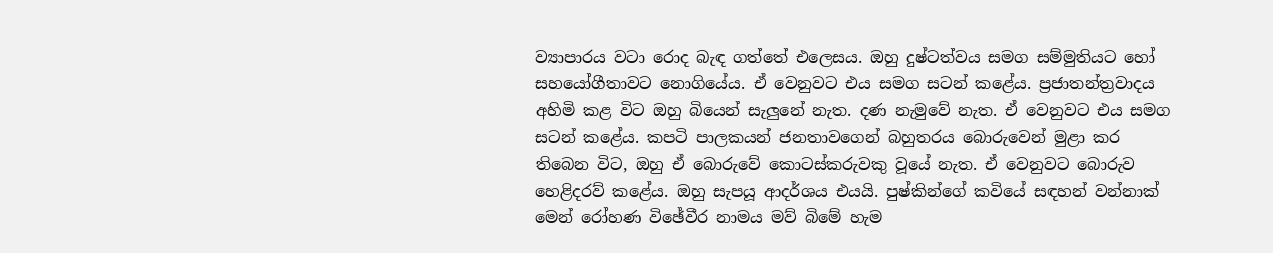ව්‍යාපාරය වටා රොද බැඳ ගත්තේ එලෙසය. ඔහු දුෂ්ටත්වය සමග සම්මුතියට හෝ සහයෝගීතාවට නොගියේය. ඒ වෙනුවට එය සමග සටන් කළේය. ප්‍රජාතන්ත්‍රවාදය අහිමි කළ විට ඔහු බියෙන් සැලුනේ නැත. දණ නැමුවේ නැත. ඒ වෙනුවට එය සමග සටන් කළේය. කපටි පාලකයන් ජනතාවගෙන් බහුතරය බොරුවෙන් මුළා කර තිබෙන විට, ඔහු ඒ බොරුවේ කොටස්‌කරුවකු වූයේ නැත. ඒ වෙනුවට බොරුව හෙළිදරව් කළේය. ඔහු සැපයූ ආදර්ශය එයයි. පුෂ්කින්ගේ කවියේ සඳහන් වන්නාක්‌ මෙන් රෝහණ විඡේවීර නාමය මව් බිමේ හැම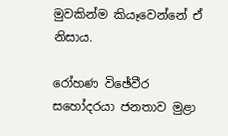මුවකින්ම කියෑවෙන්නේ ඒ නිසාය.

රෝහණ විඡේවීර සහෝදරයා ජනතාව මුළා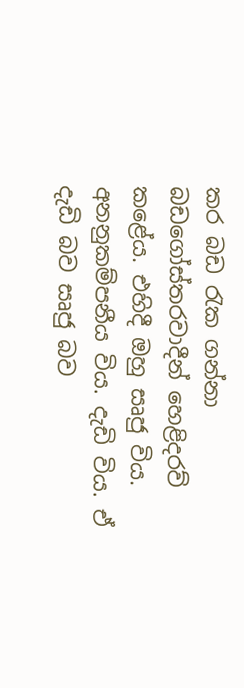කර බඩ රැක ගන්නා බඩගෝස්‌තරවාදීන් හෙළිදරව් කළේය. එහිදී ඔහු සෘජු විය. අනනුකම්පනීය විය. දැඩි විය. ඒ දැඩි බව සෘජු බව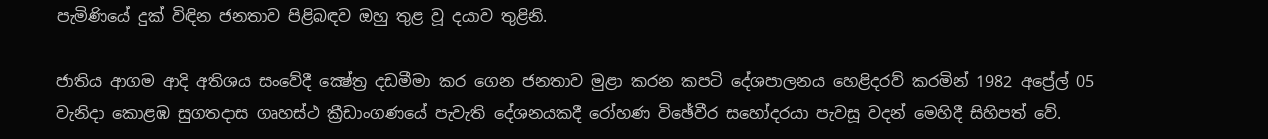පැමිණියේ දුක්‌ විඳින ජනතාව පිළිබඳව ඔහු තුළ වූ දයාව තුළිනි.

ජාතිය ආගම ආදි අතිශය සංවේදී ක්‍ෂේත්‍ර දඩමීමා කර ගෙන ජනතාව මුළා කරන කපටි දේශපාලනය හෙළිදරව් කරමින් 1982 අප්‍රේල් 05 වැනිදා කොළඹ සුගතදාස ගෘහස්‌ථ ක්‍රීඩාංගණයේ පැවැති දේශනයකදී රෝහණ විඡේවීර සහෝදරයා පැවසූ වදන් මෙහිදී සිහිපත් වේ.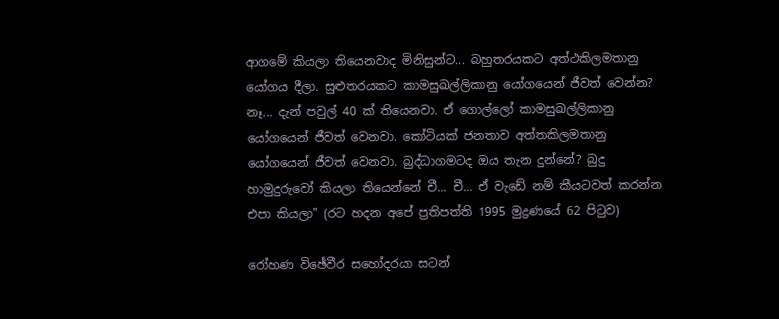ආගමේ කියලා තියෙනවාද මිනිසුන්ට... බහුතරයකට අත්ථකිලමතානු යෝගය දීලා. සුළුතරයකට කාමසුඛල්ලිකානු යෝගයෙන් ජීවත් වෙන්න? නෑ... දැන් පවුල් 40 ක්‌ තියෙනවා. ඒ ගොල්ලෝ කාමසුඛල්ලිකානු යෝගයෙන් ජීවත් වෙනවා. කෝටියක්‌ ජනතාව අත්තකිලමතානු යෝගයෙන් ජීවත් වෙනවා. බුද්ධාගමටද ඔය තැන දුන්නේ? බුදු හාමුදුරුවෝ කියලා තියෙන්නේ චී... චී... ඒ වැඩේ නම් කීයටවත් කරන්න එපා කියලා" (රට හදන අපේ ප්‍රතිපත්ති 1995 මුද්‍රණයේ 62 පිටුව)

රෝහණ විඡේවීර සහෝදරයා සටන්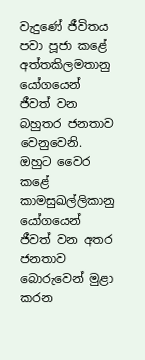වැදුණේ ජීවිතය පවා පූජා කළේ අත්තකිලමතානු යෝගයෙන් ජීවත් වන බහුතර ජනතාව වෙනුවෙනි. ඔහුට වෛර කළේ කාමසුඛල්ලිකානු යෝගයෙන් ජීවත් වන අතර ජනතාව බොරුවෙන් මුළා කරන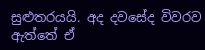සුළුතරයයි. අද දවසේද විවරව ඇත්තේ ඒ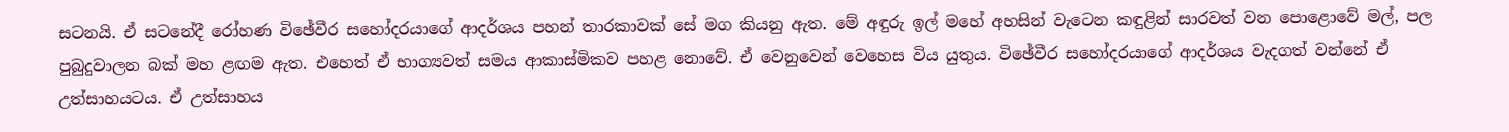සටනයි. ඒ සටනේදී රෝහණ විඡේවීර සහෝදරයාගේ ආදර්ශය පහන් තාරකාවක්‌ සේ මග කියනු ඇත. මේ අඳුරු ඉල් මහේ අහසින් වැටෙන කඳුළින් සාරවත් වන පොළොවේ මල්, පල පුබුදුවාලන බක්‌ මහ ළඟම ඇත. එහෙත් ඒ භාග්‍යවත් සමය ආකාස්‌මිකව පහළ නොවේ. ඒ වෙනුවෙන් වෙහෙස විය යුතුය. විඡේවීර සහෝදරයාගේ ආදර්ශය වැදගත් වන්නේ ඒ උත්සාහයටය. ඒ උත්සාහය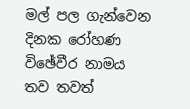මල් පල ගැන්වෙන දිනක රෝහණ විඡේවීර නාමය තව තවත්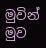මුවින් මුව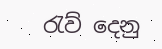රැව් දෙනු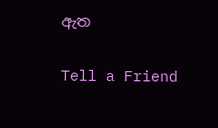ඇත

Tell a Friend